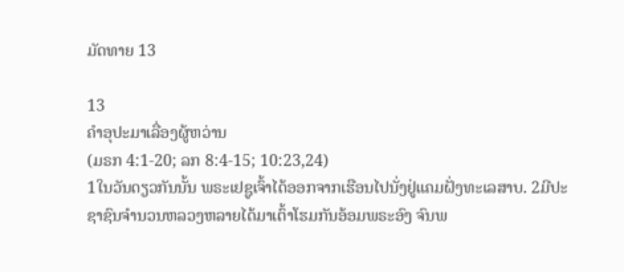ມັດທາຍ 13

13
ຄຳອຸປະມາເລື່ອງຜູ້ຫວ່ານ
(ມຣກ 4:1-20; ລກ 8:4-15; 10:23,24)
1ໃນວັນດຽວກັນນັ້ນ ພຣະເຢຊູເຈົ້າໄດ້ອອກຈາກເຮືອນໄປນັ່ງຢູ່ແຄມຝັ່ງທະເລສາບ. 2ມີປະຊາຊົນຈໍານວນຫລວງຫລາຍໄດ້ມາເຕົ້າໂຮມກັນອ້ອມພຣະອົງ ຈົນພ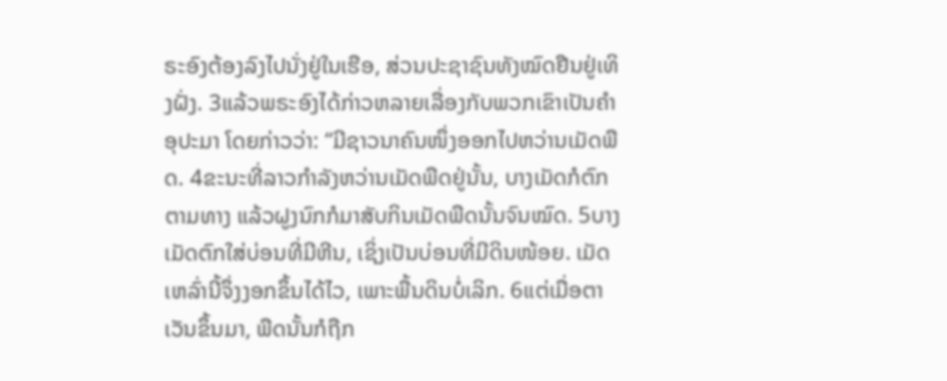ຣະອົງຕ້ອງລົງໄປນັ່ງຢູ່ໃນເຮືອ, ສ່ວນປະຊາຊົນທັງໝົດຢືນຢູ່ເທິງຝັ່ງ. 3ແລ້ວພຣະອົງໄດ້ກ່າວຫລາຍເລື່ອງກັບພວກເຂົາເປັນຄຳອຸປະມາ ໂດຍກ່າວວ່າ: “ມີຊາວນາຄົນໜຶ່ງອອກໄປຫວ່ານເມັດພືດ. 4ຂະນະທີ່ລາວກຳລັງຫວ່ານເມັດພືດຢູ່ນັ້ນ, ບາງເມັດກໍຕົກຕາມທາງ ແລ້ວຝູງນົກກໍມາສັບກິນເມັດພືດນັ້ນຈົນໝົດ. 5ບາງເມັດຕົກໃສ່ບ່ອນທີ່ມີຫີນ, ເຊິ່ງເປັນບ່ອນທີ່ມີດິນໜ້ອຍ. ເມັດເຫລົ່ານີ້ຈຶ່ງງອກຂຶ້ນໄດ້ໄວ, ເພາະພື້ນດິນບໍ່ເລິກ. 6ແຕ່ເມື່ອຕາເວັນຂຶ້ນມາ, ພືດນັ້ນກໍຖືກ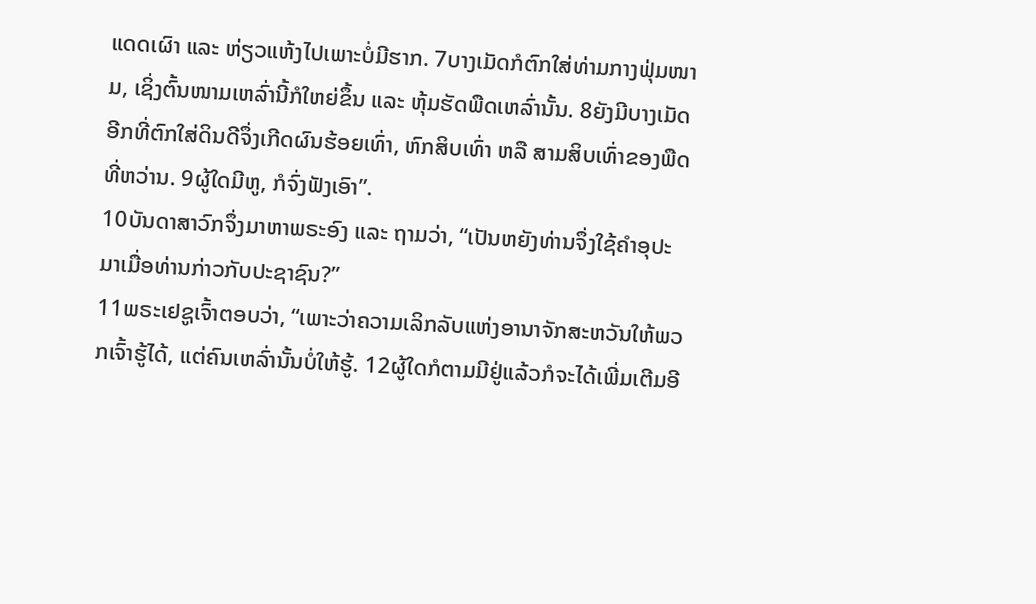ແດດເຜົາ ແລະ ຫ່ຽວແຫ້ງໄປເພາະບໍ່ມີຮາກ. 7ບາງເມັດກໍຕົກໃສ່ທ່າມກາງຟຸ່ມໜາມ, ເຊິ່ງຕົ້ນໜາມເຫລົ່ານີ້ກໍໃຫຍ່ຂຶ້ນ ແລະ ຫຸ້ມຮັດພືດເຫລົ່ານັ້ນ. 8ຍັງມີບາງເມັດອີກທີ່ຕົກໃສ່ດິນດີຈຶ່ງເກີດຜົນຮ້ອຍເທົ່າ, ຫົກສິບເທົ່າ ຫລື ສາມສິບເທົ່າຂອງພືດທີ່ຫວ່ານ. 9ຜູ້ໃດມີຫູ, ກໍຈົ່ງຟັງເອົາ”.
10ບັນດາສາວົກຈຶ່ງມາຫາພຣະອົງ ແລະ ຖາມວ່າ, “ເປັນຫຍັງທ່ານຈຶ່ງໃຊ້ຄຳອຸປະມາເມື່ອທ່ານກ່າວກັບປະຊາຊົນ?”
11ພຣະເຢຊູເຈົ້າຕອບວ່າ, “ເພາະວ່າຄວາມເລິກລັບແຫ່ງອານາຈັກສະຫວັນໃຫ້ພວກເຈົ້າຮູ້ໄດ້, ແຕ່ຄົນເຫລົ່ານັ້ນບໍ່ໃຫ້ຮູ້. 12ຜູ້ໃດກໍຕາມມີຢູ່ແລ້ວກໍຈະໄດ້ເພີ່ມເຕີມອີ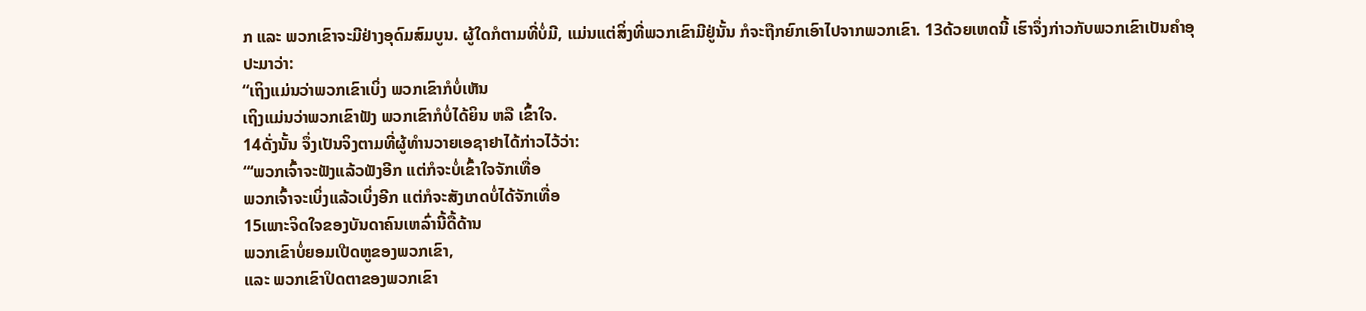ກ ແລະ ພວກເຂົາຈະມີຢ່າງອຸດົມສົມບູນ. ຜູ້ໃດກໍຕາມທີ່ບໍ່ມີ, ແມ່ນແຕ່ສິ່ງທີ່ພວກເຂົາມີຢູ່ນັ້ນ ກໍຈະຖືກຍົກເອົາໄປຈາກພວກເຂົາ. 13ດ້ວຍເຫດນີ້ ເຮົາຈຶ່ງກ່າວກັບພວກເຂົາເປັນຄຳອຸປະມາວ່າ:
“ເຖິງແມ່ນວ່າພວກເຂົາເບິ່ງ ພວກເຂົາກໍບໍ່ເຫັນ
ເຖິງແມ່ນວ່າພວກເຂົາຟັງ ພວກເຂົາກໍບໍ່ໄດ້ຍິນ ຫລື ເຂົ້າໃຈ.
14ດັ່ງນັ້ນ ຈຶ່ງເປັນຈິງຕາມທີ່ຜູ້ທຳນວາຍເອຊາຢາໄດ້ກ່າວໄວ້ວ່າ:
“‘ພວກເຈົ້າຈະຟັງແລ້ວຟັງອີກ ແຕ່ກໍຈະບໍ່ເຂົ້າໃຈຈັກເທື່ອ
ພວກເຈົ້າຈະເບິ່ງແລ້ວເບິ່ງອີກ ແຕ່ກໍຈະສັງເກດບໍ່ໄດ້ຈັກເທື່ອ
15ເພາະຈິດໃຈຂອງບັນດາຄົນເຫລົ່ານີ້ດື້ດ້ານ
ພວກເຂົາບໍ່ຍອມເປີດຫູຂອງພວກເຂົາ,
ແລະ ພວກເຂົາປິດຕາຂອງພວກເຂົາ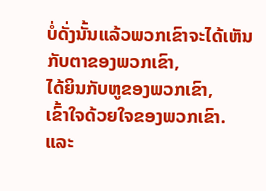ບໍ່ດັ່ງນັ້ນແລ້ວພວກເຂົາຈະໄດ້ເຫັນກັບຕາຂອງພວກເຂົາ,
ໄດ້ຍິນກັບຫູຂອງພວກເຂົາ,
ເຂົ້າໃຈດ້ວຍໃຈຂອງພວກເຂົາ.
ແລະ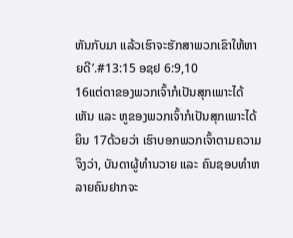ຫັນກັບມາ ແລ້ວເຮົາຈະຮັກສາພວກເຂົາໃຫ້ຫາຍດີ’.#13:15 ອຊຢ 6:9,10
16ແຕ່ຕາຂອງພວກເຈົ້າກໍເປັນສຸກເພາະໄດ້ເຫັນ ແລະ ຫູຂອງພວກເຈົ້າກໍເປັນສຸກເພາະໄດ້ຍິນ 17ດ້ວຍວ່າ ເຮົາບອກພວກເຈົ້າຕາມຄວາມຈິງວ່າ, ບັນດາຜູ້ທຳນວາຍ ແລະ ຄົນຊອບທຳຫລາຍຄົນຢາກຈະ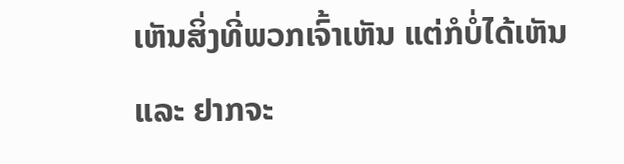ເຫັນສິ່ງທີ່ພວກເຈົ້າເຫັນ ແຕ່ກໍບໍ່ໄດ້ເຫັນ ແລະ ຢາກຈະ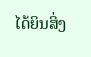ໄດ້ຍິນສິ່ງ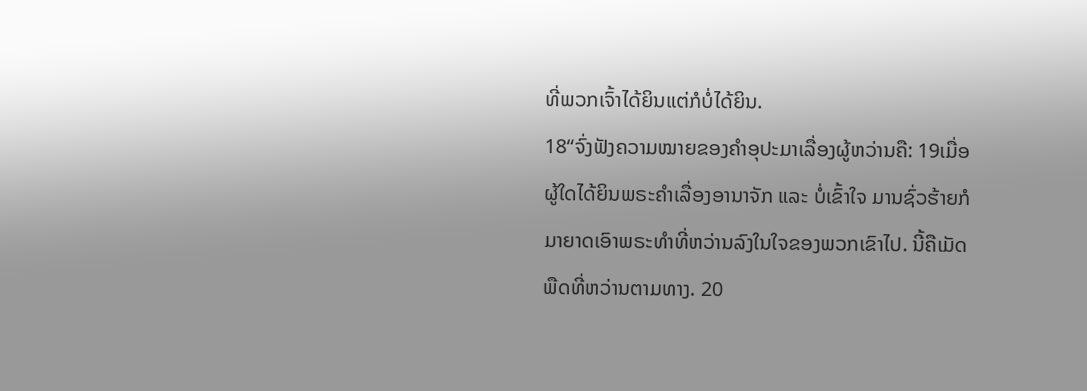ທີ່ພວກເຈົ້າໄດ້ຍິນແຕ່ກໍບໍ່ໄດ້ຍິນ.
18“ຈົ່ງຟັງຄວາມໝາຍຂອງຄຳອຸປະມາເລື່ອງຜູ້ຫວ່ານຄື: 19ເມື່ອຜູ້ໃດໄດ້ຍິນພຣະຄຳເລື່ອງອານາຈັກ ແລະ ບໍ່ເຂົ້າໃຈ ມານຊົ່ວຮ້າຍກໍມາຍາດເອົາພຣະທຳທີ່ຫວ່ານລົງໃນໃຈຂອງພວກເຂົາໄປ. ນີ້ຄືເມັດພືດທີ່ຫວ່ານຕາມທາງ. 20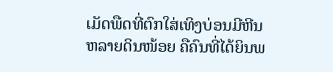ເມັດພືດທີ່ຕົກໃສ່ເທິງບ່ອນມີຫີນຫລາຍດິນໜ້ອຍ ຄືຄົນທີ່ໄດ້ຍິນພ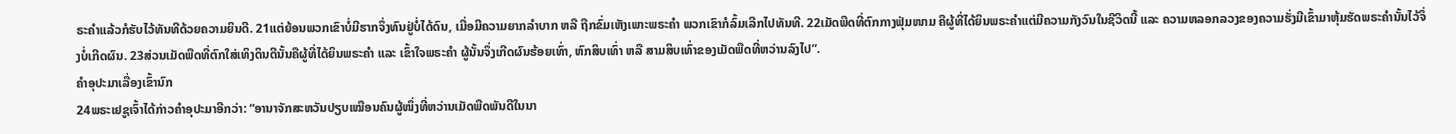ຣະຄຳແລ້ວກໍຮັບໄວ້ທັນທີດ້ວຍຄວາມຍິນດີ. 21ແຕ່ຍ້ອນພວກເຂົາບໍ່ມີຮາກຈຶ່ງທົນຢູ່ບໍ່ໄດ້ດົນ, ເມື່ອມີຄວາມຍາກລຳບາກ ຫລື ຖືກຂົ່ມເຫັງເພາະພຣະຄຳ ພວກເຂົາກໍລົ້ມເລີກໄປທັນທີ. 22ເມັດພືດທີ່ຕົກກາງຟຸ່ມໜາມ ຄືຜູ້ທີ່ໄດ້ຍິນພຣະຄຳແຕ່ມີຄວາມກັງວົນໃນຊີວິດນີ້ ແລະ ຄວາມຫລອກລວງຂອງຄວາມຮັ່ງມີເຂົ້າມາຫຸ້ມຮັດພຣະຄຳນັ້ນໄວ້ຈຶ່ງບໍ່ເກີດຜົນ. 23ສ່ວນເມັດພືດທີ່ຕົກໃສ່ເທິງດິນດີນັ້ນຄືຜູ້ທີ່ໄດ້ຍິນພຣະຄຳ ແລະ ເຂົ້າໃຈພຣະຄຳ ຜູ້ນັ້ນຈຶ່ງເກີດຜົນຮ້ອຍເທົ່າ, ຫົກສິບເທົ່າ ຫລື ສາມສິບເທົ່າຂອງເມັດພືດທີ່ຫວ່ານລົງໄປ”.
ຄຳອຸປະມາເລື່ອງເຂົ້ານົກ
24ພຣະເຢຊູເຈົ້າໄດ້ກ່າວຄຳອຸປະມາອີກວ່າ: “ອານາຈັກສະຫວັນປຽບເໝືອນຄົນຜູ້ໜຶ່ງທີ່ຫວ່ານເມັດພືດພັນດີໃນນາ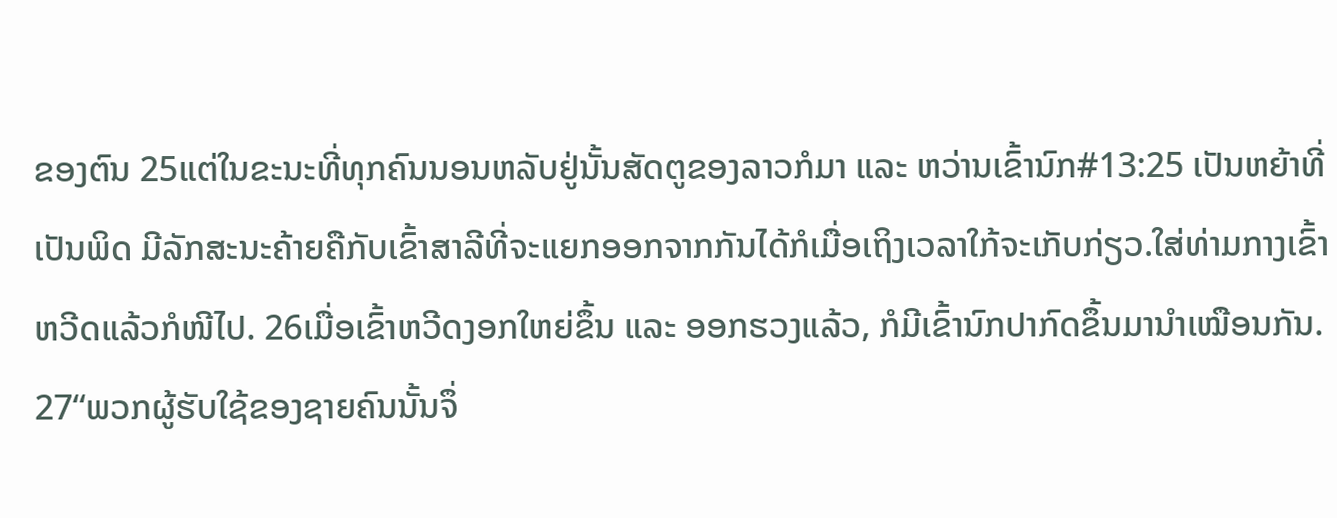ຂອງຕົນ 25ແຕ່ໃນຂະນະທີ່ທຸກຄົນນອນຫລັບຢູ່ນັ້ນສັດຕູຂອງລາວກໍມາ ແລະ ຫວ່ານເຂົ້ານົກ#13:25 ເປັນຫຍ້າທີ່ເປັນພິດ ມີລັກສະນະຄ້າຍຄືກັບເຂົ້າສາລີທີ່ຈະແຍກອອກຈາກກັນໄດ້ກໍເມື່ອເຖິງເວລາໃກ້ຈະເກັບກ່ຽວ.ໃສ່ທ່າມກາງເຂົ້າຫວີດແລ້ວກໍໜີໄປ. 26ເມື່ອເຂົ້າຫວີດງອກໃຫຍ່ຂຶ້ນ ແລະ ອອກຮວງແລ້ວ, ກໍມີເຂົ້ານົກປາກົດຂຶ້ນມານຳເໝືອນກັນ.
27“ພວກຜູ້ຮັບໃຊ້ຂອງຊາຍຄົນນັ້ນຈຶ່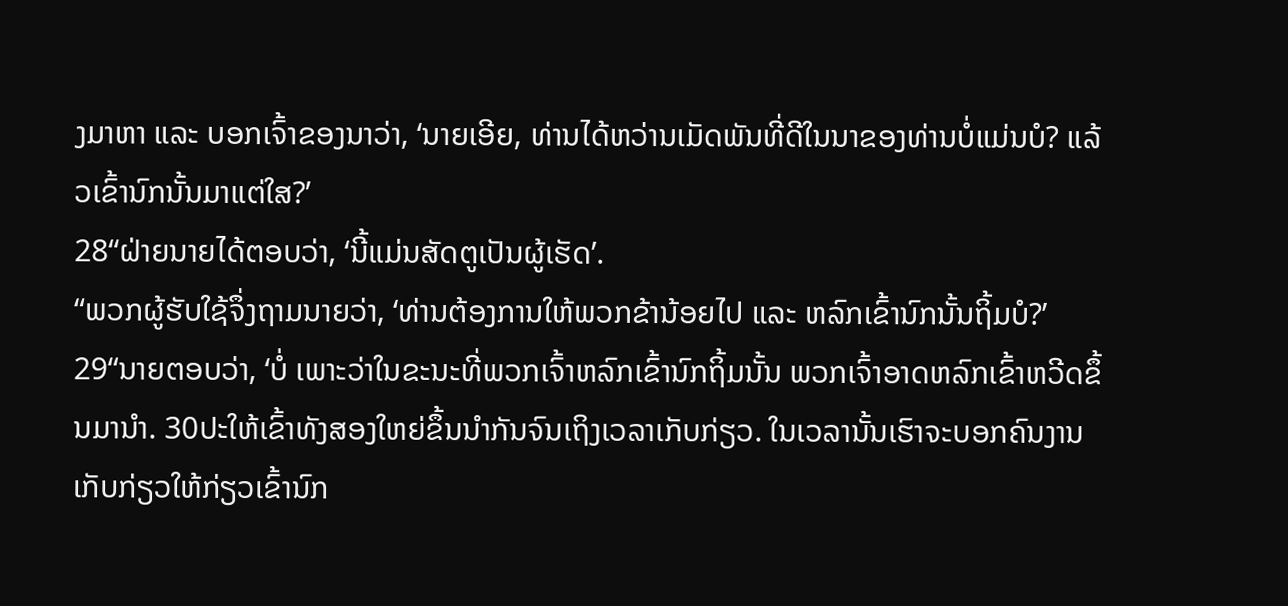ງມາຫາ ແລະ ບອກເຈົ້າຂອງນາວ່າ, ‘ນາຍເອີຍ, ທ່ານໄດ້ຫວ່ານເມັດພັນທີ່ດີໃນນາຂອງທ່ານບໍ່ແມ່ນບໍ? ແລ້ວເຂົ້ານົກນັ້ນມາແຕ່ໃສ?’
28“ຝ່າຍນາຍໄດ້ຕອບວ່າ, ‘ນີ້ແມ່ນສັດຕູເປັນຜູ້ເຮັດ’.
“ພວກຜູ້ຮັບໃຊ້ຈຶ່ງຖາມນາຍວ່າ, ‘ທ່ານຕ້ອງການໃຫ້ພວກຂ້ານ້ອຍໄປ ແລະ ຫລົກເຂົ້ານົກນັ້ນຖິ້ມບໍ?’
29“ນາຍຕອບວ່າ, ‘ບໍ່ ເພາະວ່າໃນຂະນະທີ່ພວກເຈົ້າຫລົກເຂົ້ານົກຖິ້ມນັ້ນ ພວກເຈົ້າອາດຫລົກເຂົ້າຫວີດຂຶ້ນມານຳ. 30ປະໃຫ້ເຂົ້າທັງສອງໃຫຍ່ຂຶ້ນນຳກັນຈົນເຖິງເວລາເກັບກ່ຽວ. ໃນເວລານັ້ນເຮົາຈະບອກຄົນງານເກັບກ່ຽວໃຫ້ກ່ຽວເຂົ້ານົກ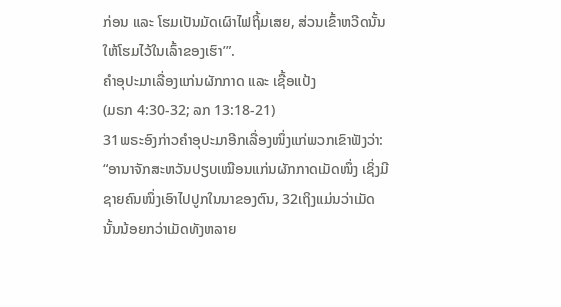ກ່ອນ ແລະ ໂຮມເປັນມັດເຜົາໄຟຖິ້ມເສຍ, ສ່ວນເຂົ້າຫວີດນັ້ນໃຫ້ໂຮມໄວ້ໃນເລົ້າຂອງເຮົາ’”.
ຄຳອຸປະມາເລື່ອງແກ່ນຜັກກາດ ແລະ ເຊື້ອແປ້ງ
(ມຣກ 4:30-32; ລກ 13:18-21)
31ພຣະອົງກ່າວຄຳອຸປະມາອີກເລື່ອງໜຶ່ງແກ່ພວກເຂົາຟັງວ່າ: “ອານາຈັກສະຫວັນປຽບເໝືອນແກ່ນຜັກກາດເມັດໜຶ່ງ ເຊິ່ງມີຊາຍຄົນໜຶ່ງເອົາໄປປູກໃນນາຂອງຕົນ, 32ເຖິງແມ່ນວ່າເມັດນັ້ນນ້ອຍກວ່າເມັດທັງຫລາຍ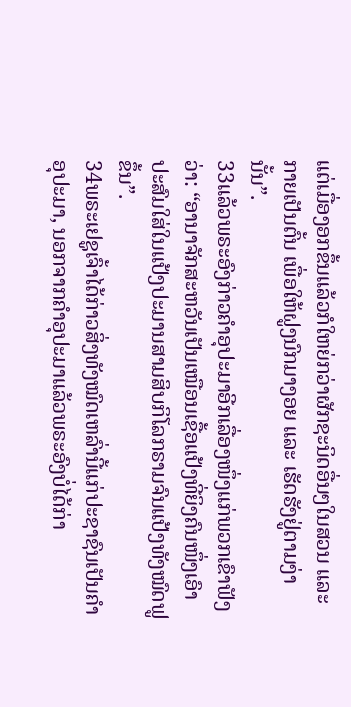ແຕ່ເມື່ອງອກຂຶ້ນແລ້ວກໍໃຫຍ່ກວ່າຜັກຊະນິດອື່ນໆໃນສວນ ແລະ ກາຍເປັນຕົ້ນ ເພື່ອໃຫ້ຝູງນົກມາງອຍ ແລະ ເຮັດຮັງຢູ່ຕາມງ່ານັ້ນ”.
33ແລ້ວພຣະອົງກ່າວຄຳອຸປະມາອີກເລື່ອງໜຶ່ງແກ່ພວກເຂົາຟັງວ່າ: “ອານາຈັກສະຫວັນເປັນເໝືອນເຊື້ອແປ້ງທີ່ຍິງຄົນໜຶ່ງເອົາປະສົມໃສ່ໃນແປ້ງປະມານສາມສິບກິໂລກຣາມຈົນແປ້ງທັງໝົດຟູຂຶ້ນ”.
34ພຣະເຢຊູເຈົ້າໄດ້ກ່າວສິ່ງທັງໝົດເຫລົ່ານີ້ແກ່ປະຊາຊົນເປັນຄຳອຸປະມາ, ນອກຈາກຄຳອຸປະມາແລ້ວພຣະອົງບໍ່ໄດ້ກ່າ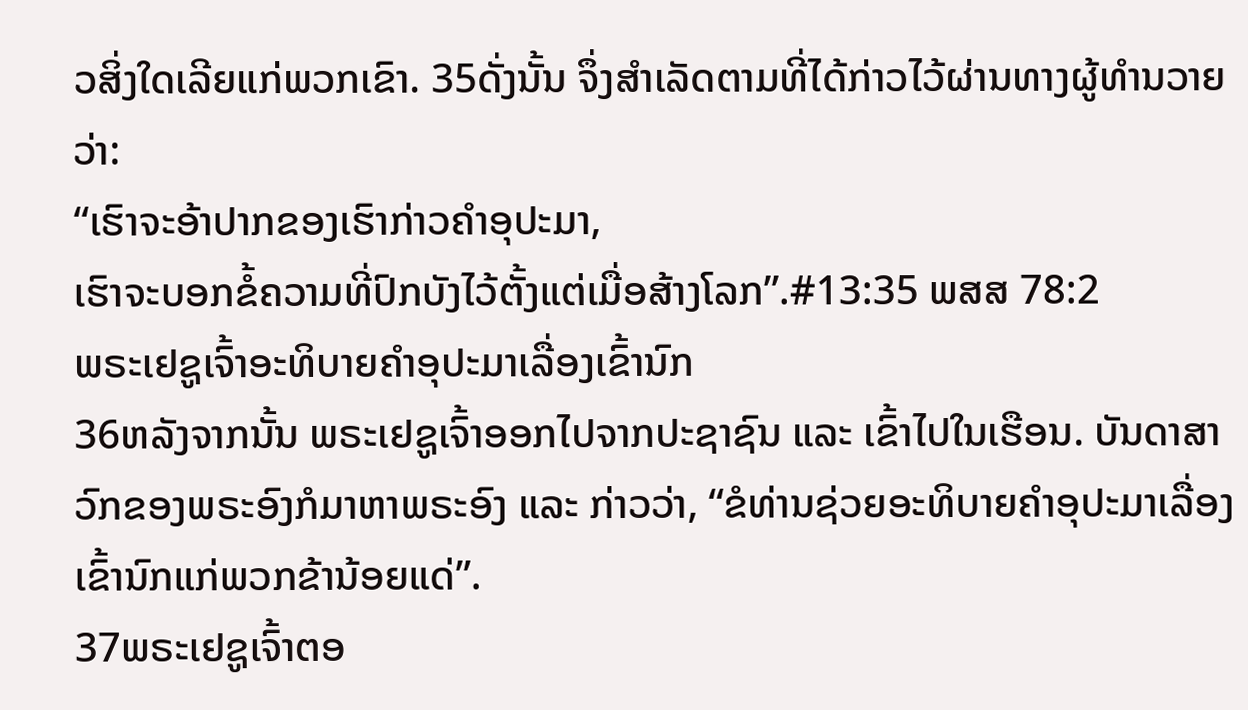ວສິ່ງໃດເລີຍແກ່ພວກເຂົາ. 35ດັ່ງນັ້ນ ຈຶ່ງສຳເລັດຕາມທີ່ໄດ້ກ່າວໄວ້ຜ່ານທາງຜູ້ທຳນວາຍວ່າ:
“ເຮົາຈະອ້າປາກຂອງເຮົາກ່າວຄຳອຸປະມາ,
ເຮົາຈະບອກຂໍ້ຄວາມທີ່ປົກບັງໄວ້ຕັ້ງແຕ່ເມື່ອສ້າງໂລກ”.#13:35 ພສສ 78:2
ພຣະເຢຊູເຈົ້າອະທິບາຍຄຳອຸປະມາເລື່ອງເຂົ້ານົກ
36ຫລັງຈາກນັ້ນ ພຣະເຢຊູເຈົ້າອອກໄປຈາກປະຊາຊົນ ແລະ ເຂົ້າໄປໃນເຮືອນ. ບັນດາສາວົກຂອງພຣະອົງກໍມາຫາພຣະອົງ ແລະ ກ່າວວ່າ, “ຂໍທ່ານຊ່ວຍອະທິບາຍຄຳອຸປະມາເລື່ອງເຂົ້ານົກແກ່ພວກຂ້ານ້ອຍແດ່”.
37ພຣະເຢຊູເຈົ້າຕອ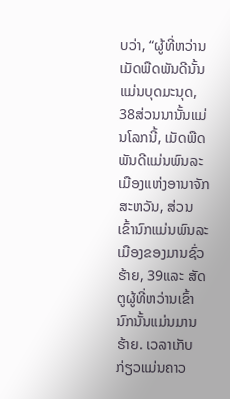ບວ່າ, “ຜູ້ທີ່ຫວ່ານເມັດພືດພັນດີນັ້ນແມ່ນບຸດມະນຸດ, 38ສ່ວນນານັ້ນແມ່ນໂລກນີ້, ເມັດພືດພັນດີແມ່ນພົນລະເມືອງແຫ່ງອານາຈັກສະຫວັນ, ສ່ວນເຂົ້ານົກແມ່ນພົນລະເມືອງຂອງມານຊົ່ວຮ້າຍ, 39ແລະ ສັດຕູຜູ້ທີ່ຫວ່ານເຂົ້ານົກນັ້ນແມ່ນມານຮ້າຍ. ເວລາເກັບກ່ຽວແມ່ນຄາວ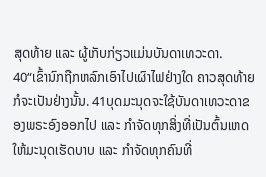ສຸດທ້າຍ ແລະ ຜູ້ເກັບກ່ຽວແມ່ນບັນດາເທວະດາ.
40“ເຂົ້ານົກຖືກຫລົກເອົາໄປເຜົາໄຟຢ່າງໃດ ຄາວສຸດທ້າຍກໍຈະເປັນຢ່າງນັ້ນ. 41ບຸດມະນຸດຈະໃຊ້ບັນດາເທວະດາຂອງພຣະອົງອອກໄປ ແລະ ກຳຈັດທຸກສິ່ງທີ່ເປັນຕົ້ນເຫດໃຫ້ມະນຸດເຮັດບາບ ແລະ ກຳຈັດທຸກຄົນທີ່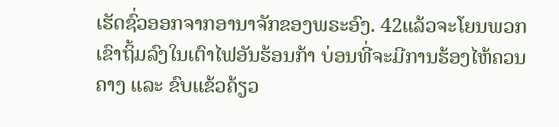ເຮັດຊົ່ວອອກຈາກອານາຈັກຂອງພຣະອົງ. 42ແລ້ວຈະໂຍນພວກເຂົາຖິ້ມລົງໃນເຕົາໄຟອັນຮ້ອນກ້າ ບ່ອນທີ່ຈະມີການຮ້ອງໄຫ້ຄວນຄາງ ແລະ ຂົບແຂ້ວຄ້ຽວ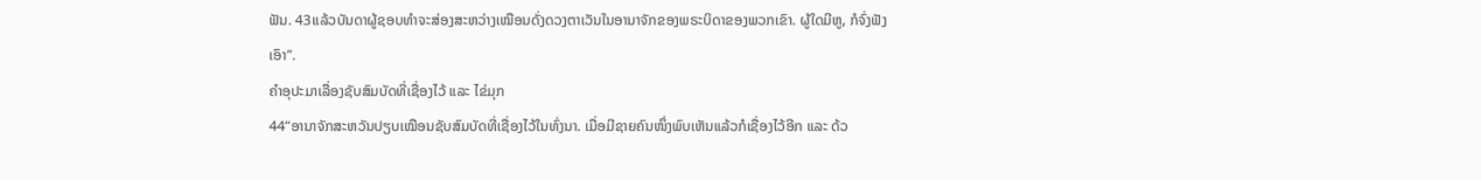ຟັນ. 43ແລ້ວບັນດາຜູ້ຊອບທຳຈະສ່ອງສະຫວ່າງເໝືອນດັ່ງດວງຕາເວັນໃນອານາຈັກຂອງພຣະບິດາຂອງພວກເຂົາ. ຜູ້ໃດມີຫູ, ກໍຈົ່ງຟັງເອົາ”.
ຄຳອຸປະມາເລື່ອງຊັບສົມບັດທີ່ເຊື່ອງໄວ້ ແລະ ໄຂ່ມຸກ
44“ອານາຈັກສະຫວັນປຽບເໝືອນຊັບສົມບັດທີ່ເຊື່ອງໄວ້ໃນທົ່ງນາ. ເມື່ອມີຊາຍຄົນໜຶ່ງພົບເຫັນແລ້ວກໍເຊື່ອງໄວ້ອີກ ແລະ ດ້ວ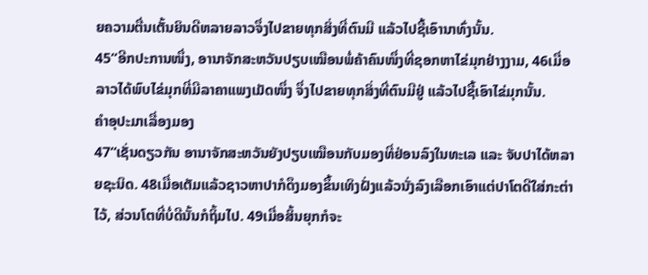ຍຄວາມຕື່ນເຕັ້ນຍິນດີຫລາຍລາວຈຶ່ງໄປຂາຍທຸກສິ່ງທີ່ຕົນມີ ແລ້ວໄປຊື້ເອົານາທົ່ງນັ້ນ.
45“ອີກປະການໜຶ່ງ, ອານາຈັກສະຫວັນປຽບເໝືອນພໍ່ຄ້າຄົນໜຶ່ງທີ່ຊອກຫາໄຂ່ມຸກຢ່າງງາມ, 46ເມື່ອລາວໄດ້ພົບໄຂ່ມຸກທີ່ມີລາຄາແພງເມັດໜຶ່ງ ຈຶ່ງໄປຂາຍທຸກສິ່ງທີ່ຕົນມີຢູ່ ແລ້ວໄປຊື້ເອົາໄຂ່ມຸກນັ້ນ.
ຄຳອຸປະມາເລື່ອງມອງ
47“ເຊັ່ນດຽວກັນ ອານາຈັກສະຫວັນຍັງປຽບເໝືອນກັບມອງທີ່ຢ່ອນລົງໃນທະເລ ແລະ ຈັບປາໄດ້ຫລາຍຊະນິດ. 48ເມື່ອເຕັມແລ້ວຊາວຫາປາກໍດຶງມອງຂຶ້ນເທິງຝັ່ງແລ້ວນັ່ງລົງເລືອກເອົາແຕ່ປາໂຕດີໃສ່ກະຕ່າໄວ້, ສ່ວນໂຕທີ່ບໍ່ດີນັ້ນກໍຖິ້ມໄປ. 49ເມື່ອສິ້ນຍຸກກໍຈະ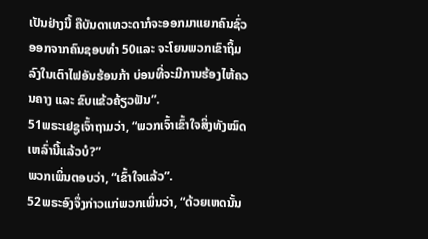ເປັນຢ່າງນີ້ ຄືບັນດາເທວະດາກໍຈະອອກມາແຍກຄົນຊົ່ວອອກຈາກຄົນຊອບທຳ 50ແລະ ຈະໂຍນພວກເຂົາຖິ້ມລົງໃນເຕົາໄຟອັນຮ້ອນກ້າ ບ່ອນທີ່ຈະມີການຮ້ອງໄຫ້ຄວນຄາງ ແລະ ຂົບແຂ້ວຄ້ຽວຟັນ”.
51ພຣະເຢຊູເຈົ້າຖາມວ່າ, “ພວກເຈົ້າເຂົ້າໃຈສິ່ງທັງໝົດເຫລົ່ານີ້ແລ້ວບໍ?”
ພວກເພິ່ນຕອບວ່າ, “ເຂົ້າໃຈແລ້ວ”.
52ພຣະອົງຈຶ່ງກ່າວແກ່ພວກເພິ່ນວ່າ, “ດ້ວຍເຫດນັ້ນ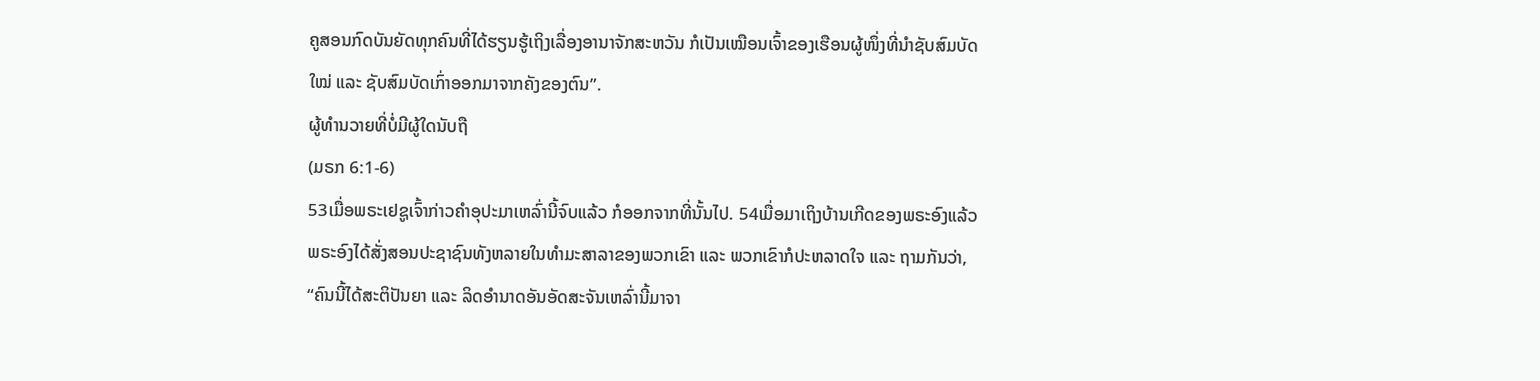ຄູສອນກົດບັນຍັດທຸກຄົນທີ່ໄດ້ຮຽນຮູ້ເຖິງເລື່ອງອານາຈັກສະຫວັນ ກໍເປັນເໝືອນເຈົ້າຂອງເຮືອນຜູ້ໜຶ່ງທີ່ນຳຊັບສົມບັດໃໝ່ ແລະ ຊັບສົມບັດເກົ່າອອກມາຈາກຄັງຂອງຕົນ”.
ຜູ້ທຳນວາຍທີ່ບໍ່ມີຜູ້ໃດນັບຖື
(ມຣກ 6:1-6)
53ເມື່ອພຣະເຢຊູເຈົ້າກ່າວຄຳອຸປະມາເຫລົ່ານີ້ຈົບແລ້ວ ກໍອອກຈາກທີ່ນັ້ນໄປ. 54ເມື່ອມາເຖິງບ້ານເກີດຂອງພຣະອົງແລ້ວ ພຣະອົງໄດ້ສັ່ງສອນປະຊາຊົນທັງຫລາຍໃນທຳມະສາລາຂອງພວກເຂົາ ແລະ ພວກເຂົາກໍປະຫລາດໃຈ ແລະ ຖາມກັນວ່າ, “ຄົນນີ້ໄດ້ສະຕິປັນຍາ ແລະ ລິດອຳນາດອັນອັດສະຈັນເຫລົ່ານີ້ມາຈາ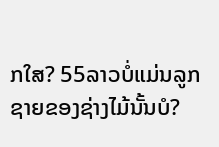ກໃສ? 55ລາວບໍ່ແມ່ນລູກຊາຍຂອງຊ່າງໄມ້ນັ້ນບໍ?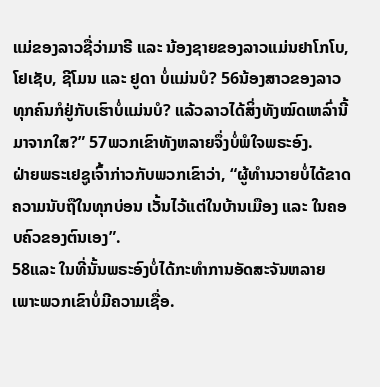ແມ່ຂອງລາວຊື່ວ່າມາຣີ ແລະ ນ້ອງຊາຍຂອງລາວແມ່ນຢາໂກໂບ, ໂຢເຊັບ, ຊີໂມນ ແລະ ຢູດາ ບໍ່ແມ່ນບໍ? 56ນ້ອງສາວຂອງລາວທຸກຄົນກໍຢູ່ກັບເຮົາບໍ່ແມ່ນບໍ? ແລ້ວລາວໄດ້ສິ່ງທັງໝົດເຫລົ່ານີ້ມາຈາກໃສ?” 57ພວກເຂົາທັງຫລາຍຈຶ່ງບໍ່ພໍໃຈພຣະອົງ.
ຝ່າຍພຣະເຢຊູເຈົ້າກ່າວກັບພວກເຂົາວ່າ, “ຜູ້ທຳນວາຍບໍ່ໄດ້ຂາດຄວາມນັບຖືໃນທຸກບ່ອນ ເວັ້ນໄວ້ແຕ່ໃນບ້ານເມືອງ ແລະ ໃນຄອບຄົວຂອງຕົນເອງ”.
58ແລະ ໃນທີ່ນັ້ນພຣະອົງບໍ່ໄດ້ກະທຳການອັດສະຈັນຫລາຍເພາະພວກເຂົາບໍ່ມີຄວາມເຊື່ອ.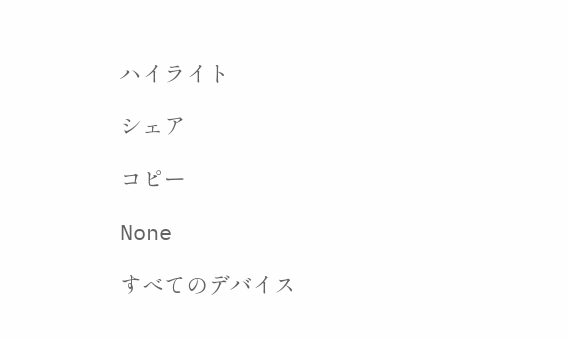ハイライト

シェア

コピー

None

すべてのデバイス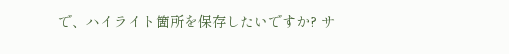で、ハイライト箇所を保存したいですか? サ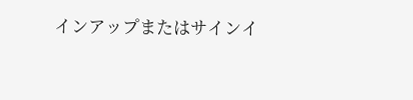インアップまたはサインイ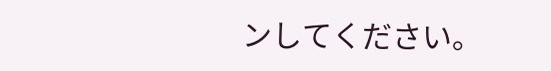ンしてください。